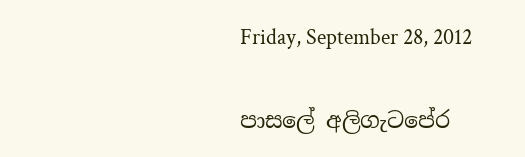Friday, September 28, 2012

පාසලේ අලිගැටපේර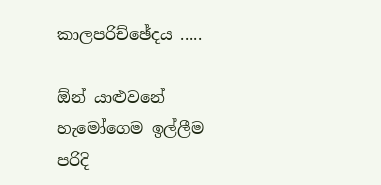කාලපරිච්ඡේදය .....

ඕන් යාළුවනේ හැමෝගෙම ඉල්ලීම පරිදි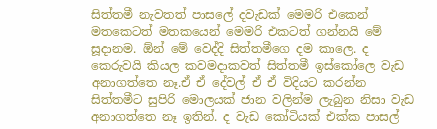සිත්තමී නැවතත් පාසලේ දවැඩක් මෙමරි එකෙන් මතකෙටත් මතකයෙන් මෙමරි එකටත් ගන්නයි මේ සූදානම. ඕන් මේ වෙද්දි සිත්තමී‍ගෙ දම කාලෙ. ද කෙරුවයි කියල කවමදාකවත් සිත්තමී ඉස්කෝලෙ වැඩ අනාගත්තෙ නෑ.ඒ ඒ දේවල් ඒ ඒ විදියට කරන්න සිත්තමීට සුපිරි මොලයක් ජාන වලින්ම ලැබුන නිසා වැඩ අනාගත්තෙ නෑ ඉතින්. ද වැඩ කෝටියක් එක්ක පාසල්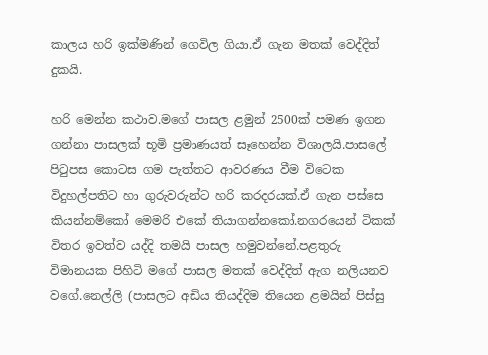කාලය හරි ඉක්මණින් ගෙවිල ගියා.ඒ ගැන මතක් වෙද්දිත් දුකයි.

හරි මෙන්න කථාව.මගේ පාසල ළමුන් 2500ක් පමණ ඉගන ගන්නා පාසලක් භූමි ප්‍රමාණයත් සෑහෙන්න විශාලයි.පාසලේ පිටුපස කොටස ගම පැත්තට ආවරණය වීම විටෙක විදුහල්පතිට හා ගුරුවරුන්ට හරි කරදරයක්.ඒ ගැන පස්සෙ කියන්නම්කෝ මෙමරි එකේ තියාගන්නකෝ.නගරයෙන් ටිකක් විතර ඉවත්ව යද්දි තමයි පාසල හමුවන්නේ.පළතුරු විමානයක පිහිටි මගේ පාසල මතක් වෙද්දිත් ඇග නලියනව වගේ.නෙල්ලි (පාසලට අඩිය තියද්දිම තියෙන ළමයින් පිස්සු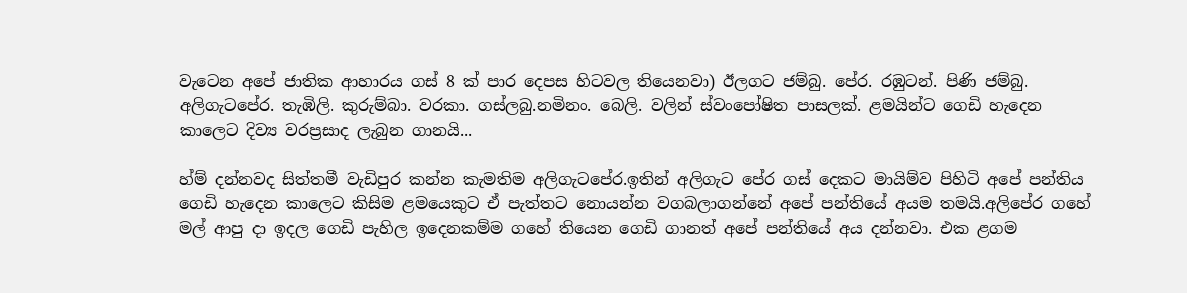වැටෙන අපේ ජාතික ආහාරය ගස් 8 ක් පාර දෙපස හිටවල තියෙනවා) ඊලගට ජම්බු. පේර. රඹුටන්. පිණි ජම්බු. අලිගැටපේර. තැඹිලි. කුරුම්බා. වරකා. ගස්ලබු.නමිනං. බෙලි. වලින් ස්වංපෝෂිත පාසලක්. ළමයින්ට ගෙඩි හැදෙන කාලෙට දිව්‍ය වරප්‍රසාද ලැබුන ගානයි...

හ්ම් දන්නවද සිත්තමී වැඩිපුර කන්න කැමතිම අලිගැටපේර.ඉතින් අලිගැට පේර ගස් දෙකට මායිම්ව පිහිටි අපේ පන්තිය ගෙඩි හැදෙන කාලෙට කිසිම ළමයෙකුට ඒ පැත්තට නොයන්න වගබලාගන්නේ අපේ පන්තියේ අයම තමයි.අලිපේර ගහේ මල් ආපු දා ඉදල ගෙඩි පැහිල ඉදෙනකම්ම ගහේ තියෙන ගෙඩි ගානත් අපේ පන්තියේ අය දන්නවා. එක ළගම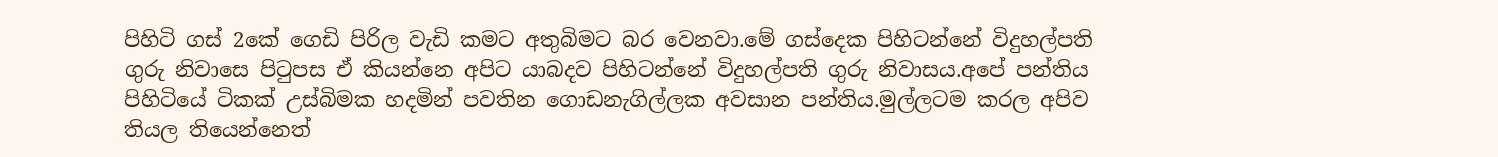පිහිටි ගස් 2කේ ගෙඩි පිරිල වැඩි කමට අතුබිමට බර වෙනවා.මේ ගස්දෙක පිහිටන්නේ විදුහල්පති ගුරු නිවාසෙ පිටුපස ඒ කියන්නෙ අපිට යාබදව පිහිටන්නේ විදුහල්පති ගුරු නිවාසය.අපේ පන්තිය පිහිටියේ ටිකක් උස්බිමක හදමින් පවතින ගොඩනැගිල්ලක අවසාන පන්තිය.මුල්ලටම කරල අපිව තියල තියෙන්නෙත්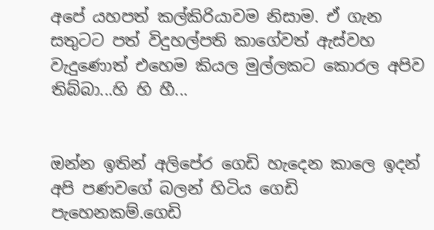අපේ යහපත් කල්කිරියාවම නිසාම. ඒ ගැන සතුටට පත් විදුහල්පති කාගේවත් ඇස්වහ වැදුණොත් එහෙම කියල මුල්ලකට කොරල අපිව තිබ්බා...හි හි හී...


ඔන්න ඉතින් අලිපේර ගෙඩි හැදෙන කාලෙ ඉදන් අපි පණවගේ බලන් හිටිය ගෙඩි පැහෙනකම්.ගෙඩි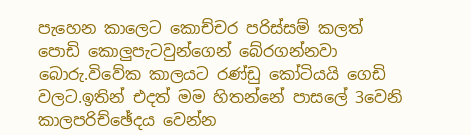පැහෙන කාලෙට කොච්චර පරිස්සම් කලත් පොඩි කොලුපැටවුන්ගෙන් බේරගන්නවා බොරු.විවේක කාලයට රණ්ඩු කෝටියයි ගෙඩි වලට.ඉතින් එදත් මම හිතන්නේ පාසලේ 3වෙනි කාලපරිච්ඡේදය වෙන්න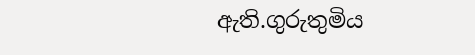ඇති.ගුරුතුමිය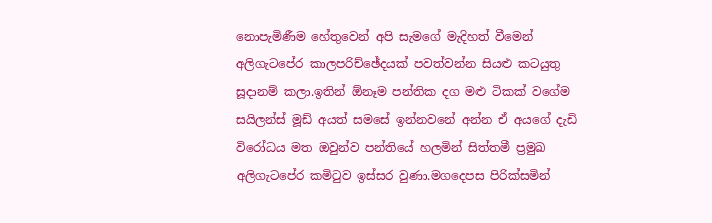නොපැමිණීම හේතුවෙන් අපි සැමගේ මැදිහත් වීමෙන් අලිගැටපේර කාලපරිච්ඡේදයක් පවත්වන්න සියළු කටයුතු සූදානම් කලා.ඉතින් ඕනෑම පන්තික දග මළු ටිකක් වගේම සයිලන්ස් මූඩ් අයත් සමසේ ඉන්නවනේ අන්න ඒ අයගේ දැඩි විරෝධය මත ඔවුන්ව පන්තියේ හලමින් සිත්තමී ප්‍රමුඛ අලිගැටපේර කමිටුව ඉස්සර වුණා.මගදෙපස පිරික්සමින්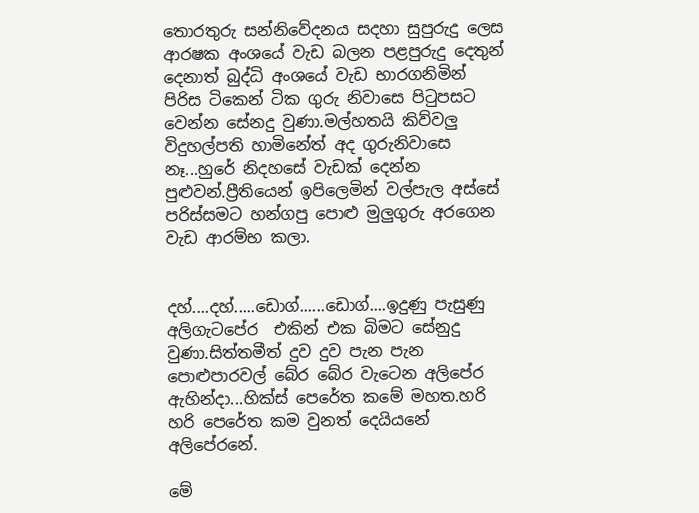තොරතුරු සන්නිවේදනය සදහා සුපුරුදු ලෙස ආරෂක අංශයේ වැඩ බලන පළපුරුදු දෙතුන් දෙනාත් බුද්ධි අංශයේ වැඩ භාරගනිමින් පිරිස ටිකෙන් ටික ගුරු නිවාසෙ පිටුපසට වෙන්න සේනදු වුණා.මල්හතයි කිව්වලු විදුහල්පති හාමිනේත් අද ගුරුනිවාසෙ නෑ...හුරේ නිදහසේ වැඩක් දෙන්න පුළුවන්.ප්‍රීතියෙන් ඉපිලෙමින් වල්පැල අස්සේ පරිස්සමට හන්ගපු පොළු මුලුගුරු අරගෙන වැඩ ආරම්භ කලා.


දහ්....දහ්.....ඩොග්......ඩොග්....ඉදුණු පැසුණු අලිගැටපේර  එකින් එක බිමට සේනුදු වුණා.සිත්තමීත් දුව දුව පැන පැන පොළුපාරවල් බේර බේර වැටෙන අලිපේර ඇහින්දා...හික්ස් පෙරේත කමේ මහත.හරි හරි පෙරේත කම වුනත් දෙයියනේ අලිපේරනේ.

මේ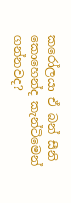කරෝලයා ඒ බන් සීනි කොහෙන්ද කැන්ටිමෙන් ගන්නවද?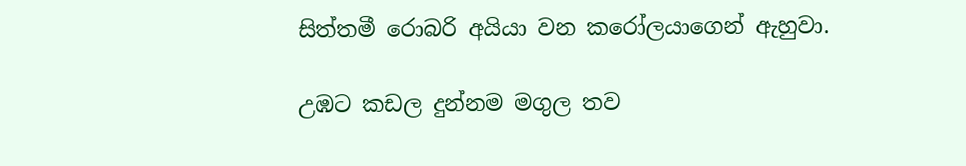සිත්තමී රොබරි අයියා වන කරෝලයාගෙන් ඇහුවා.

උඹට කඩල දුන්නම මගුල තව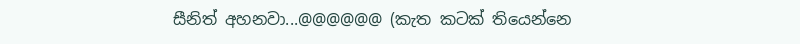සීනිත් අහනවා...@@@@@@ (කැත කටක් තියෙන්නෙ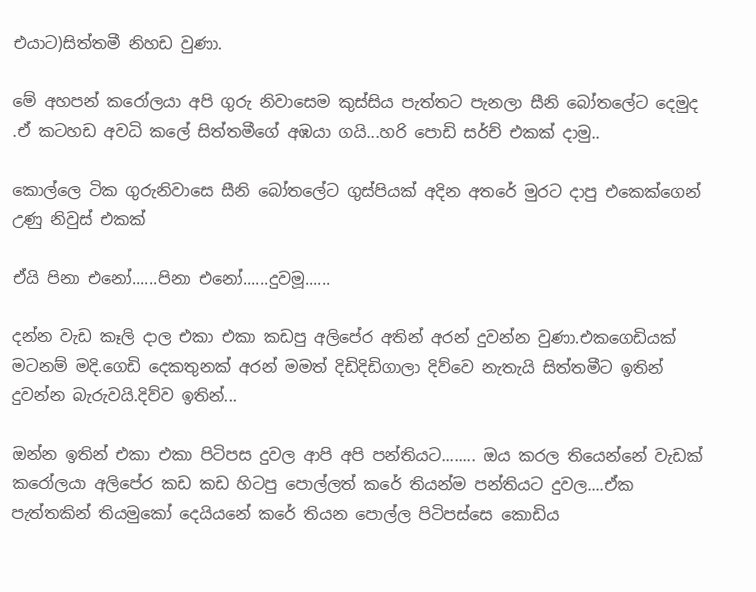එයාට)සිත්තමී නිහඩ වුණා.

මේ අහපන් කරෝලයා අපි ගුරු නිවාසෙම කුස්සිය පැත්තට පැනලා සීනි බෝතලේට දෙමුද .ඒ කටහඩ අවධි කලේ සිත්තමීගේ අඹයා ගයි...හරි පොඩි සර්ච් එකක් දාමු..

කොල්ලෙ ටික ගුරුනිවාසෙ සීනි බෝතලේට ‍ගුස්පියක් අදින අතරේ මුරට දාපු එකෙක්ගෙන් උණු නිවුස් එකක්

ඒයි පිනා එනෝ......පිනා එනෝ......දුවමූ......

දන්න වැඩ කෑලි දාල එකා එකා කඩපු අලිපේර අතින් අරන් දුවන්න වුණා.එකගෙඩියක් මටනම් මදි.ගෙඩි දෙකතුනක් අරන් මමත් දිඩිදිඩිගාලා දිව්වෙ නැතැයි සිත්තමීට ඉතින් දුවන්න බැරුවයි.දිව්ව ඉතින්...

ඔන්න ඉතින් එකා එකා පිටිපස දුවල ආපි අපි පන්තියට........ ඔය කරල තියෙන්නේ වැඩක් කරෝලයා අලිපේර කඩ කඩ හිටපු පොල්ලත් කරේ තියන්ම පන්තියට දුවල....ඒක පැත්තකින් තියමුකෝ දෙයියනේ කරේ තියන පොල්ල පිටිපස්සෙ කොඩිය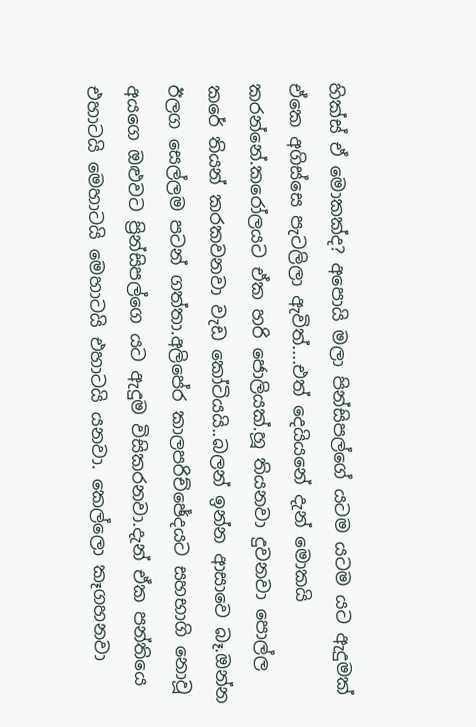හික්ස් ඒ මොකක්ද? අපොයි මලා පින්සිපල්ගේ යටම යටම යට ඇදුමක් ඒකෙ අගිස්සෙ පැටලිලා ඇවිත්....එත් දෙයියනේ දැන් මොකයි කරන්නේ.කරෝලයට ඒක හරි ජොලියක්.හූ තියනවා දුවනවා පොල්ල කරේ තියන් කරකවනවා වැඩ කෝටියයි..බලන් ඉන්න ආසාවෙ බෑ.ඔන්න ඊලග සෙල්ලම පටන් ගත්තා.අලිපේර කාලපරිච්ඡේදයට සහභාගි නොවූ අයගෙ ඔළුවට ප්‍රින්සිපල්ගෙ යට ඇදුම විසිකරනවා.දැන් ඒක පන්තියෙ එහාටයි මෙහාටයි මෙහාටයි එහාටයි යනවා. කෙල්ලො කෑගහනවා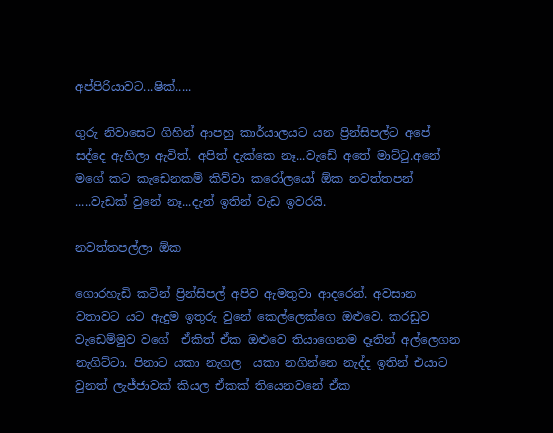අප්පිරියාවට...ෂික්.....

ගුරු නිවාසෙට ගිහින් ආපහු කාර්යාලයට යන ප්‍රින්සිපල්ට අපේ සද්දෙ ඇහිලා ඇවිත්. අපිත් දැක්කෙ නෑ...වැඩේ අතේ මාට්ටු.අනේ මගේ කට කැඩෙනකම් කිව්වා කරෝලයෝ ඕක නවත්තපන් .....වැඩක් වුනේ නෑ...දැන් ඉතින් වැඩ ඉවරයි.

නවත්තපල්ලා ඕක

ගොරහැඩි කටින් ප්‍රින්සිපල් අපිව ඇමතුවා ආදරෙන්. අවසාන වතාවට යට ඇදුම ඉතුරු වුනේ කෙල්ලෙක්ගෙ ඔළුවෙ. කරඩුව වැඩෙම්මුව වගේ  ඒකිත් ඒක ඔළුවෙ තියාගෙනම දෑතින් අල්ලෙගන නැගිට්ටා. පිනාට යකා නැගල  යකා නගින්නෙ නැද්ද ඉතින් එයාට වුනත් ලැජ්ජාවක් කියල ඒකක් තියෙනවනේ ඒක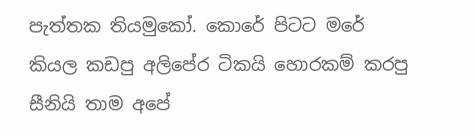පැත්තක තියමුකෝ. කොරේ පිටට මරේ කියල කඩපු අලිපේර ටිකයි හොරකම් කරපු සීනියි තාම අපේ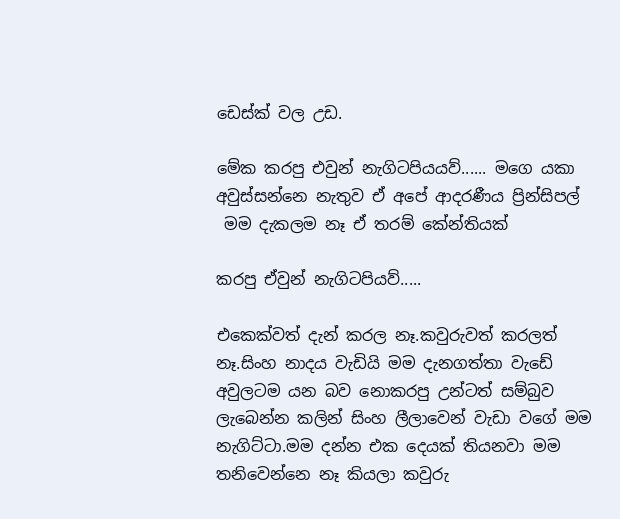ඩෙස්ක් වල උඩ.

මේක කරපු එවුන් නැගිටපියයව්...... මගෙ යකා අවුස්සන්නෙ නැතුව ඒ අපේ ආදරණීය ප්‍රින්සිපල්
 මම දැකලම නෑ ඒ තරම් කේන්තියක්

කරපු ඒවුන් නැගිටපියව්.....

එකෙක්වත් දැන් කරල නෑ.කවුරුවත් කරලත් නෑ.සිංහ නාදය වැඩියි මම දැනගත්තා වැඩේ අවුලටම යන බව නොකරපු උන්ටත් සම්බුව ලැබෙන්න කලින් සිංහ ලීලාවෙන් වැඩා වගේ මම නැගිට්ටා.මම දන්න එක දෙයක් තියනවා මම තනිවෙන්නෙ නෑ කියලා කවුරු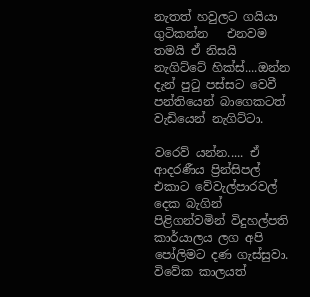නැතත් හවුලට ගයියා ගුටිකන්න   එනවම තමයි ඒ නිසයි නැගිට්ටේ හික්ස්....ඔන්න දැන් පුටු පස්සට වෙවී පන්තියෙන් බාගෙකටත් වැඩියෙන් නැගිට්ටා.

වරෙව් යන්න..... ඒ ආදරණීය ප්‍රින්සිපල්
එකාට වේවැල්පාරවල් දෙක බැගින් පිළිගන්වමින් විදුහල්පති කාර්යාලය ලග අපි පෝලිමට දණ ගැස්සුවා. විවේක කාලයත්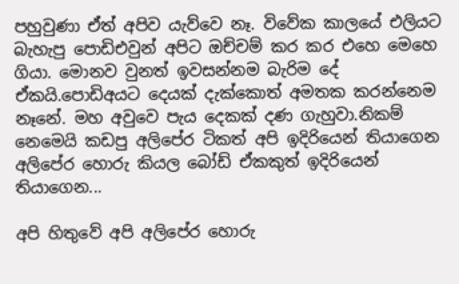පහුවුණා ඒත් අපිව යැව්වෙ නෑ. විවේක කාලයේ එලියට බැහැපු පොඩිඑවුන් අපිට ඔච්චම් කර කර එහෙ මෙහෙ ගියා. මොනව වුනත් ඉවසන්නම බැරිම දේ ඒකයි.පොඩිඅයට දෙයක් දැක්කොත් අමතක කරන්නෙම නෑනේ. මහ අවුවෙ පැය දෙකක් දණ ගැහුවා.නිකම් නෙමෙයි කඩපු අලිපේර ටිකත් අපි ඉදිරියෙන් තියාගෙන අලිපේර හොරු කියල බෝඩ් ඒකකුත් ඉදිරියෙන් තියාගෙන...

අපි හිතුවේ අපි අලිපේර හොරු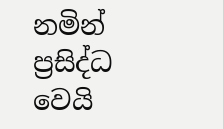නමින් ප්‍රසිද්ධ වෙයි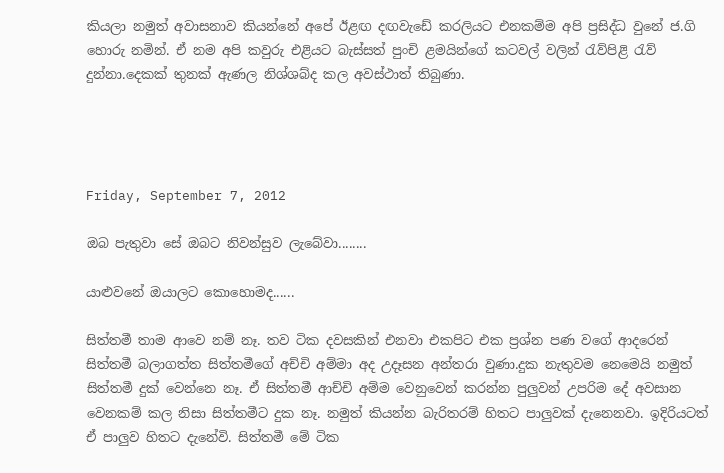කියලා නමුත් අවාසනාව කියන්නේ අපේ ඊළඟ දඟවැඩේ කරලියට එනකම්ම අපි ප්‍රසිද්ධ වුනේ ජ.ගි හොරු නමින්. ඒ නම අපි කවුරු එළියට බැස්සත් පුංචි ළමයින්ගේ කටවල් වලින් රැව්පිළි රැව් දුන්නා.දෙකක් තුනක් ඇණල නිශ්ශබ්ද කල අවස්ථාත් තිබුණා.




Friday, September 7, 2012

ඔබ පැතුවා සේ ඔබට නිවන්සුව ලැබේවා........

යාළුවනේ ඔයාලට කොහොමද......

සිත්තමී තාම ආවෙ නම් නෑ. තව ටික දවසකින් එනවා එකපිට එක ප්‍රශ්න පණ වගේ ආදරෙන් සිත්තමී බලාගත්ත සිත්තමීගේ අච්චි අම්මා අද උදෑසන අන්තරා වුණා.දුක නැතුවම නෙමෙයි නමුත් සිත්තමී දුක් වෙන්නෙ නෑ. ඒ සිත්තමී ආච්චි අම්ම වෙනුවෙන් කරන්න පුලුවන් උපරිම දේ අවසාන වෙනකම් කල නිසා සිත්තමීට දුක නෑ. නමුත් ‍කියන්න බැරිතරම් හිතට පාලුවක් දැනෙනවා. ඉදිරියටත් ඒ පාලුව හිතට දැනේවි. සිත්තමී මේ ටික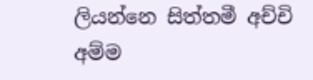ලියන්නෙ සිත්තමී අච්චි අම්ම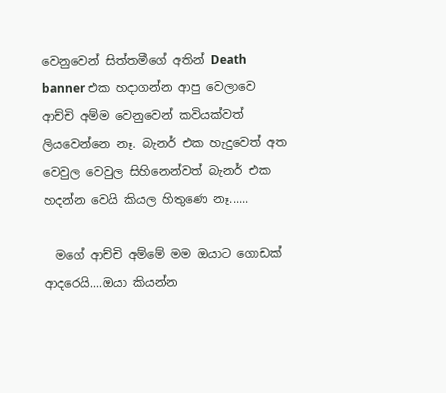වෙනුවෙන් සිත්තමීගේ අතින් Death banner එක හදාගන්න ආපු වෙලාවෙ ආච්චි අම්ම වෙනුවෙන් කවියක්වත් ලියවෙන්නෙ නෑ. බැනර් එක හැදුවෙත් අත වෙවුල වෙවුල සිහිනෙන්වත් බැනර් එක හදන්න වෙයි කියල හිතුණෙ නෑ......

  මගේ ආච්චි අම්මේ මම ඔයාට ගොඩක් ආදරෙයි....ඔයා කියන්න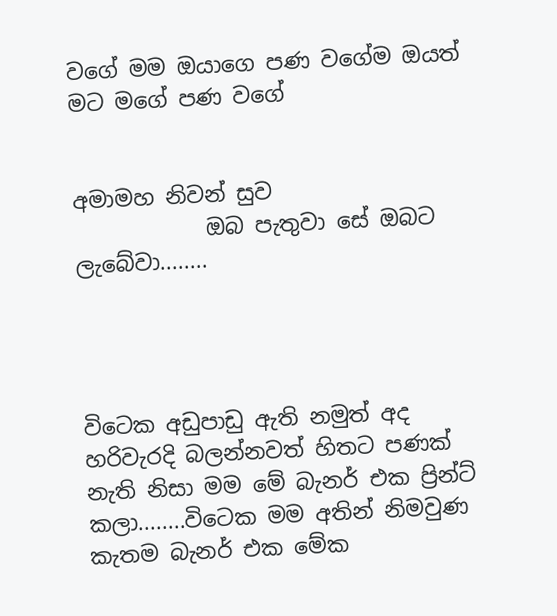වගේ මම ඔයාගෙ පණ වගේම ඔයත් මට මගේ පණ වගේ


අමාමහ නිවන් සුව
            ඔබ පැතුවා සේ ඔබට ලැබේවා........




විටෙක අඩුපාඩු ඇති නමුත් අද හරිවැරදි බලන්නවත් හිතට පණක් නැති නිසා මම මේ බැනර් එක ප්‍රින්ට් කලා........විටෙක මම අතින් නිමවුණ කැතම බැනර් එක මේක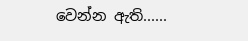වෙන්න ඇති......